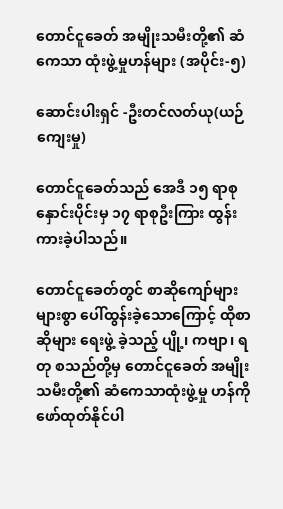တောင်ငူခေတ် အမျိုးသမီးတို့၏ ဆံကေသာ ထုံးဖွဲ့မှုဟန်များ (အပိုင်း-၅)

ဆောင်းပါးရှင် -ဦးတင်လတ်ယု(ယဉ်ကျေးမှု)

တောင်ငူခေတ်သည် အေဒီ ၁၅ ရာစုနှောင်းပိုင်းမှ ၁၇ ရာစုဦးကြား ထွန်းကားခဲ့ပါသည်။

တောင်ငူခေတ်တွင် စာဆိုကျော်များ များစွာ ပေါ်ထွန်းခဲ့သောကြောင့် ထိုစာဆိုများ ရေးဖွဲ့ ခဲ့သည့် ပျို့၊ ကဗျာ၊ ရတု စသည်တို့မှ တောင်ငူခေတ် အမျိုးသမီးတို့၏ ဆံကေသာထုံးဖွဲ့မှု ဟန်ကို ဖော်ထုတ်နိုင်ပါ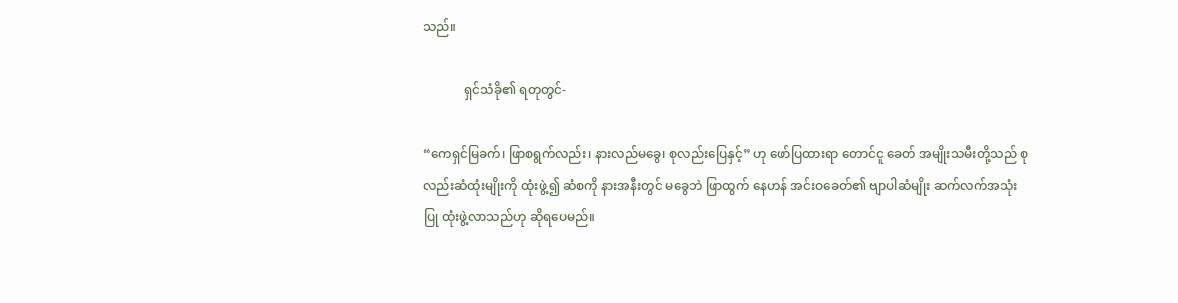သည်။

             ရှင်သံခို၏ ရတုတွင်-

“ကေရှင်မြခက်၊ ဖြာစရွက်လည်း၊ နားလည်မခွေ၊ စုလည်းပြေနှင့်” ဟု ဖော်ပြထားရာ တောင်ငူ ခေတ် အမျိုးသမီးတို့သည် စုလည်းဆံထုံးမျိုးကို ထုံးဖွဲ့၍ ဆံစကို နားအနီးတွင် မခွေဘဲ ဖြာထွက် နေဟန် အင်းဝခေတ်၏ ဗျာပါဆံမျိုး ဆက်လက်အသုံးပြု ထုံးဖွဲ့လာသည်ဟု ဆိုရပေမည်။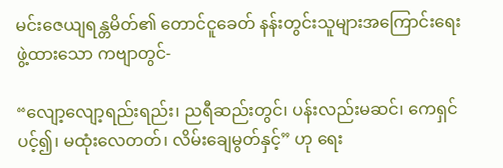မင်းဇေယျရန္တမိတ်၏ တောင်ငူခေတ် နန်းတွင်းသူများအကြောင်းရေးဖွဲ့ထားသော ကဗျာတွင်-

“လျော့လျော့ရည်းရည်း၊ ညရီဆည်းတွင်၊ ပန်းလည်းမဆင်၊ ကေရှင်ပင့်၍၊ မထုံးလေတတ်၊ လိမ်းချေမွတ်နှင့်” ဟု ရေး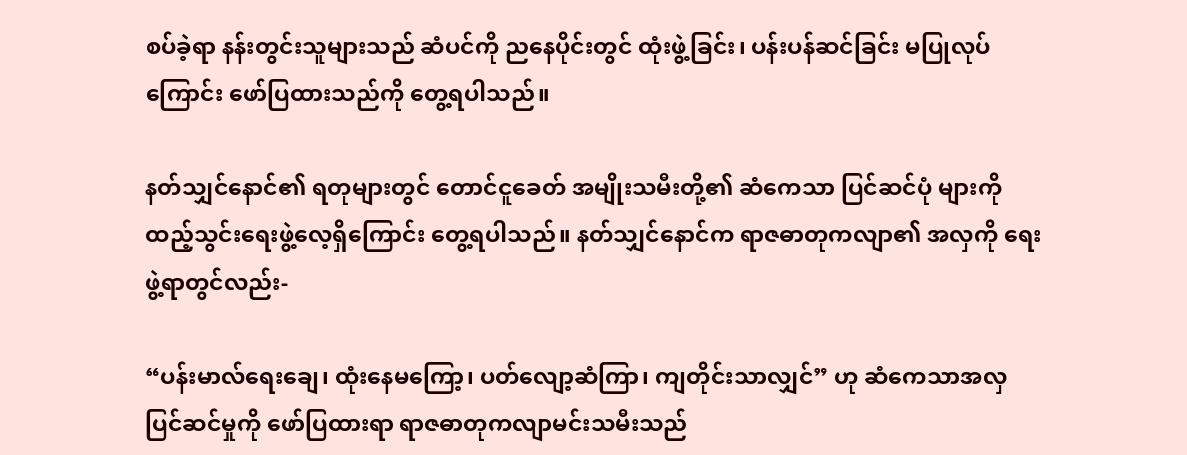စပ်ခဲ့ရာ နန်းတွင်းသူများသည် ဆံပင်ကို ညနေပိုင်းတွင် ထုံးဖွဲ့ခြင်း၊ ပန်းပန်ဆင်ခြင်း မပြုလုပ်ကြောင်း ဖော်ပြထားသည်ကို တွေ့ရပါသည်။

နတ်သျှင်နောင်၏ ရတုများတွင် တောင်ငူခေတ် အမျိုးသမီးတို့၏ ဆံကေသာ ပြင်ဆင်ပုံ များကို ထည့်သွင်းရေးဖွဲ့လေ့ရှိကြောင်း တွေ့ရပါသည်။ နတ်သျှင်နောင်က ရာဇဓာတုကလျာ၏ အလှကို ရေးဖွဲ့ရာတွင်လည်း-

“ပန်းမာလ်ရေးချေ၊ ထုံးနေမကြော့၊ ပတ်လျော့ဆံကြာ၊ ကျတိုင်းသာလျှင်” ဟု ဆံကေသာအလှ ပြင်ဆင်မှုကို ဖော်ပြထားရာ ရာဇဓာတုကလျာမင်းသမီးသည်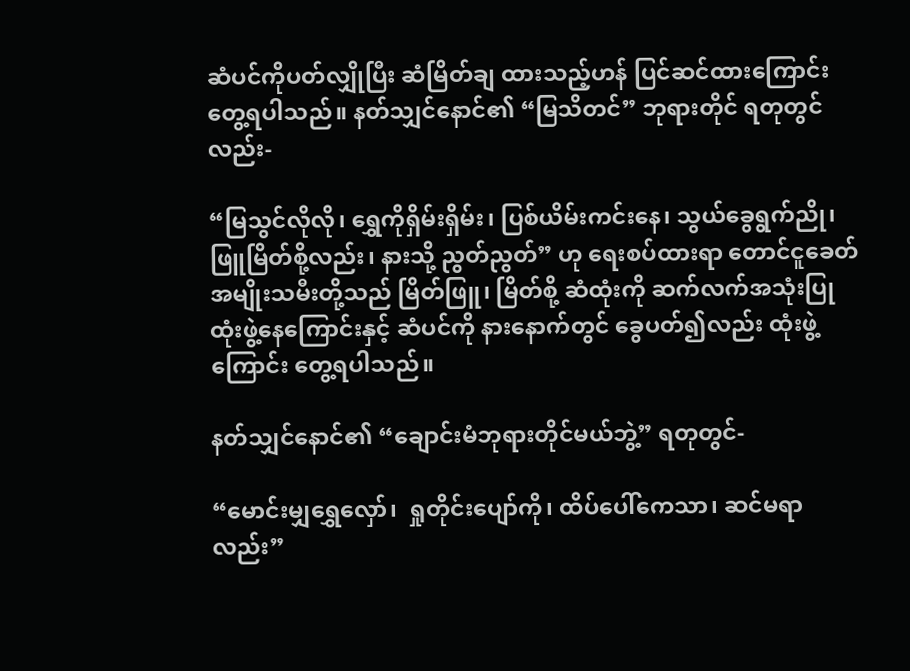ဆံပင်ကိုပတ်လျှိုပြီး ဆံမြိတ်ချ ထားသည့်ဟန် ပြင်ဆင်ထားကြောင်း တွေ့ရပါသည်။ နတ်သျှင်နောင်၏ “မြသိတင်” ဘုရားတိုင် ရတုတွင်လည်း-

“မြသွင်လိုလို၊ ရွှေကိုရှိမ်းရှိမ်း၊ ပြစ်ယိမ်းကင်းနေ၊ သွယ်ခွေရွက်ညို၊ ဖြူမြိတ်စို့လည်း၊ နားသို့ ညွတ်ညွတ်” ဟု ရေးစပ်ထားရာ တောင်ငူခေတ် အမျိုးသမီးတို့သည် မြိတ်ဖြူ၊ မြိတ်စို့ ဆံထုံးကို ဆက်လက်အသုံးပြု ထုံးဖွဲ့နေကြောင်းနှင့် ဆံပင်ကို နားနောက်တွင် ခွေပတ်၍လည်း ထုံးဖွဲ့ ကြောင်း တွေ့ရပါသည်။

နတ်သျှင်နောင်၏ “ချောင်းမံဘုရားတိုင်မယ်ဘွဲ့” ရတုတွင်-

“မောင်းမျှရွှေလှော်၊  ရှုတိုင်းပျော်ကို၊ ထိပ်ပေါ်ကေသာ၊ ဆင်မရာလည်း”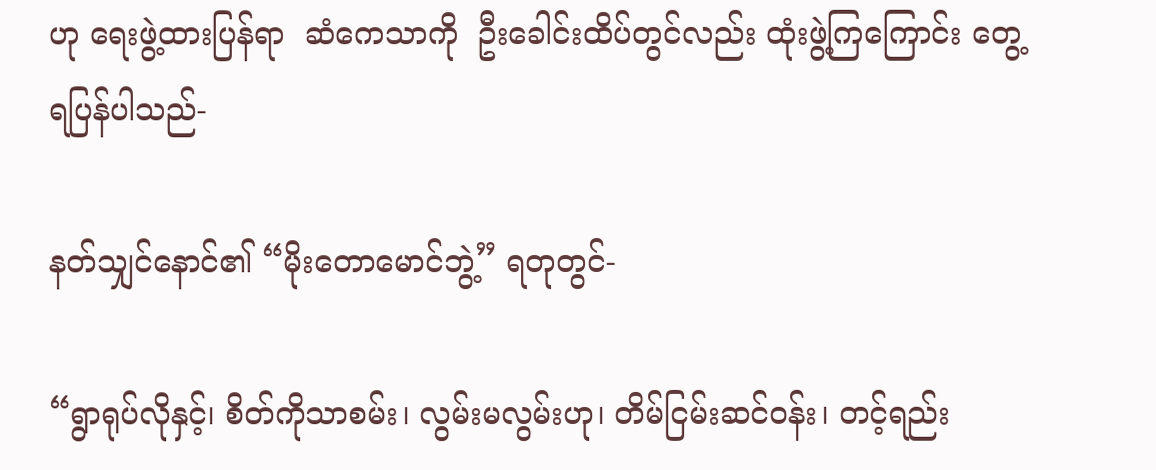ဟု ရေးဖွဲ့ထားပြန်ရာ  ဆံကေသာကို  ဦးခေါင်းထိပ်တွင်လည်း ထုံးဖွဲ့ကြကြောင်း တွေ့ရပြန်ပါသည်-

နတ်သျှင်နောင်၏ “မိုးတောမောင်ဘွဲ့” ရတုတွင်-

“ရွာရုပ်လိုနှင့်၊ စိတ်ကိုသာစမ်း၊ လွမ်းမလွမ်းဟု၊ တိမ်ငြမ်းဆင်ဝန်း၊ တင့်ရည်း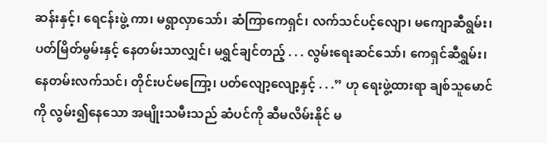ဆန်းနှင့်၊ ရေငန်းဖွဲ့ ကာ၊ မရွာလှာသော်၊ ဆံကြာကေရှင်၊ လက်သင်ပင့်လျော၊ မကျောဆီရွမ်း၊ ပတ်မြိတ်မွမ်းနှင့် နေတမ်းသာလျှင်၊ မရွှင်ချင်တည့် . . . လွမ်းရေးဆင်သော်၊ ကေရှင်ဆီရွှမ်း၊ နေတမ်းလက်သင်၊ တိုင်းပင်မကြော့၊ ပတ်လျော့လျော့နှင့် . . .” ဟု ရေးဖွဲ့ထားရာ ချစ်သူမောင်ကို လွမ်း၍နေသော အမျိုးသမီးသည် ဆံပင်ကို ဆီမလိမ်းနိုင် မ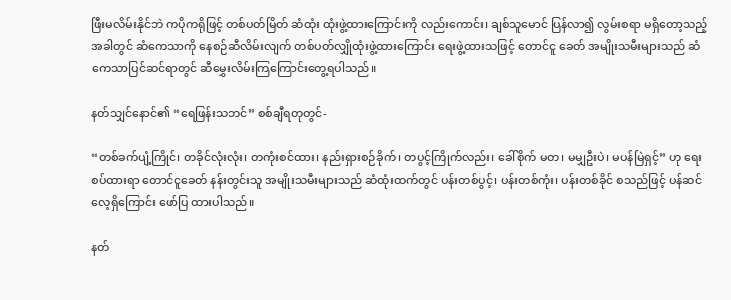ဖြီးမလိမ်းနိုင်ဘဲ ကပိုကရိုဖြင့် တစ်ပတ်မြိတ် ဆံထုံး ထုံးဖွဲ့ထားကြောင်းကို လည်းကောင်း၊ ချစ်သူမောင် ပြန်လာ၍ လွမ်းစရာ မရှိတော့သည့်အခါတွင် ဆံကေသာကို နေစဉ်ဆီလိမ်းလျက် တစ်ပတ်လျှိုထုံးဖွဲ့ထားကြောင်း ရေးဖွဲ့ထားသဖြင့် တောင်ငူ ခေတ် အမျိုးသမီးများသည် ဆံကေသာပြင်ဆင်ရာတွင် ဆီမွှေးလိမ်းကြကြောင်းတွေ့ရပါသည်။

နတ်သျှင်နောင်၏ “ရေဖြန်းသဘင်” စစ်ချီရတုတွင်-

“တစ်ခက်ပျံ့ကြိုင်၊ တခိုင်လုံးလုံး၊ တကုံးစင်ထား၊ နည်းရှားစဉ်ခိုက်၊ တပွင့်ကြိုက်လည်း၊ ခေါ်စိုက် မတ၊ မမျှဦးပဲ၊ မပန်မြဲရှင့်” ဟု ရေးစပ်ထားရာ တောင်ငူခေတ် နန်းတွင်းသူ အမျိုးသမီးများသည် ဆံထုံးထက်တွင် ပန်းတစ်ပွင့်၊ ပန်းတစ်ကုံး၊ ပန်းတစ်ခိုင် စသည်ဖြင့် ပန်ဆင်လေ့ရှိကြောင်း ဖော်ပြ ထားပါသည်။

နတ်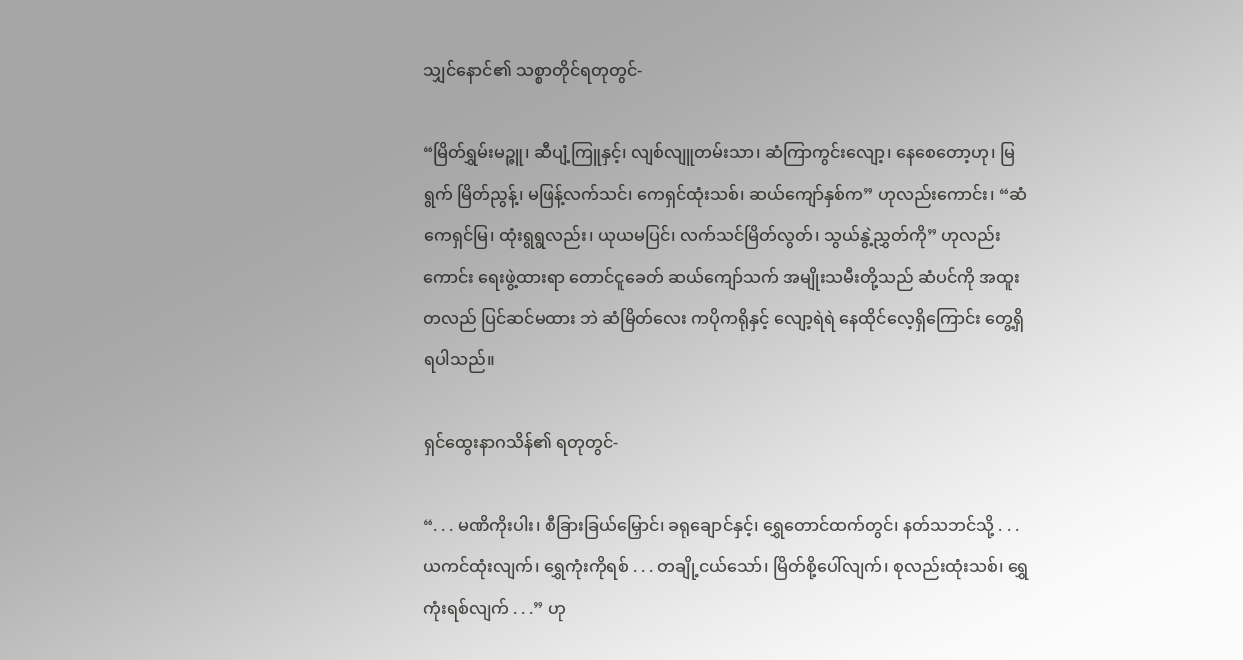သျှင်နောင်၏ သစ္စာတိုင်ရတုတွင်-

“မြိတ်ရွှမ်းမဉ္ဇူ၊ ဆီပျံ့ကြူနှင့်၊ လျစ်လျူတမ်းသာ၊ ဆံကြာကွင်းလျော့၊ နေစေတော့ဟု၊ မြရွက် မြိတ်ညွန့်၊ မဖြန့်လက်သင်၊ ကေရှင်ထုံးသစ်၊ ဆယ်ကျော်နှစ်က” ဟုလည်းကောင်း၊ “ဆံကေရှင်မြ၊ ထုံးရွရွလည်း၊ ယုယမပြင်၊ လက်သင်မြိတ်လွတ်၊ သွယ်နွဲ့ညွှတ်ကို” ဟုလည်းကောင်း ရေးဖွဲ့ထားရာ တောင်ငူခေတ် ဆယ်ကျော်သက် အမျိုးသမီးတို့သည် ဆံပင်ကို အထူးတလည် ပြင်ဆင်မထား ဘဲ ဆံမြိတ်လေး ကပိုကရိုနှင့် လျော့ရဲရဲ နေထိုင်လေ့ရှိကြောင်း တွေ့ရှိရပါသည်။

ရှင်ထွေးနာဂသိန်၏ ရတုတွင်-

“. . . မဏိကိုးပါး၊ စီခြားခြယ်မြှောင်၊ ခရုချောင်နှင့်၊ ရွှေတောင်ထက်တွင်၊ နတ်သဘင်သို့ . . . ယကင်ထုံးလျက်၊ ရွှေကုံးကိုရစ် . . . တချို့ငယ်သော်၊ မြိတ်စို့ပေါ်လျက်၊ စုလည်းထုံးသစ်၊ ရွှေကုံးရစ်လျက် . . .” ဟု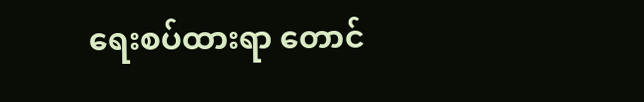ရေးစပ်ထားရာ တောင်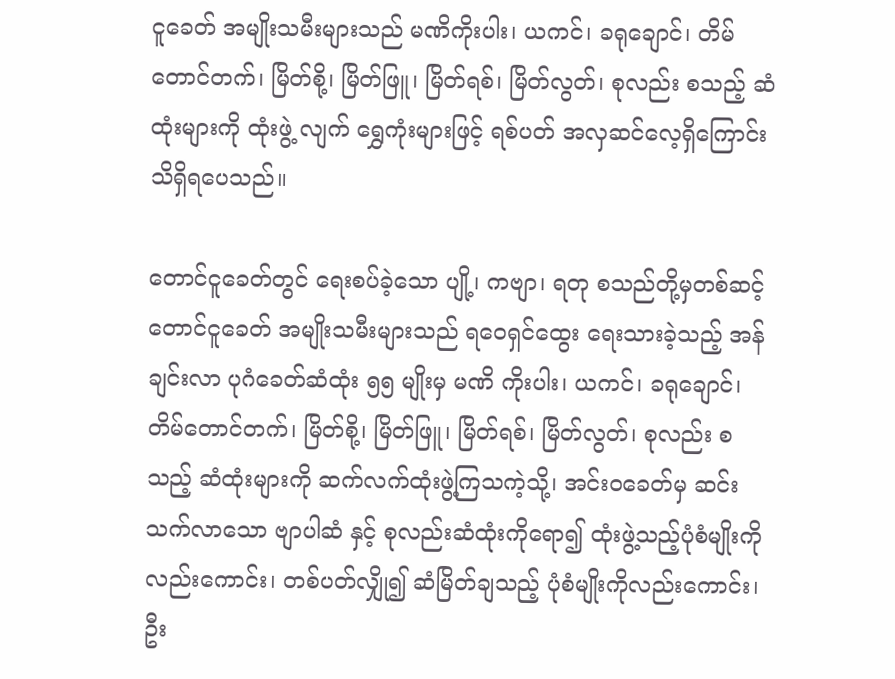ငူခေတ် အမျိုးသမီးများသည် မဏိကိုးပါး၊ ယကင်၊ ခရုချောင်၊ တိမ်တောင်တက်၊ မြိတ်စို့၊ မြိတ်ဖြူ၊ မြိတ်ရစ်၊ မြိတ်လွတ်၊ စုလည်း စသည့် ဆံထုံးများကို ထုံးဖွဲ့ လျက် ရွှေကုံးများဖြင့် ရစ်ပတ် အလှဆင်လေ့ရှိကြောင်း သိရှိရပေသည်။

တောင်ငူခေတ်တွင် ရေးစပ်ခဲ့သော ပျို့၊ ကဗျာ၊ ရတု စသည်တို့မှတစ်ဆင့် တောင်ငူခေတ် အမျိုးသမီးများသည် ရဝေရှင်ထွေး ရေးသားခဲ့သည့် အန်ချင်းလာ ပုဂံခေတ်ဆံထုံး ၅၅ မျိုးမှ မဏိ ကိုးပါး၊ ယကင်၊ ခရုချောင်၊ တိမ်တောင်တက်၊ မြိတ်စို့၊ မြိတ်ဖြူ၊ မြိတ်ရစ်၊ မြိတ်လွတ်၊ စုလည်း စသည့် ဆံထုံးများကို ဆက်လက်ထုံးဖွဲ့ကြသကဲ့သို့၊ အင်းဝခေတ်မှ ဆင်းသက်လာသော ဗျာပါဆံ နှင့် စုလည်းဆံထုံးကိုရော၍ ထုံးဖွဲ့သည့်ပုံစံမျိုးကိုလည်းကောင်း၊ တစ်ပတ်လျှို၍ ဆံမြိတ်ချသည့် ပုံစံမျိုးကိုလည်းကောင်း၊ ဦး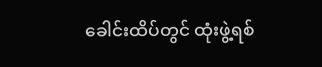ခေါင်းထိပ်တွင် ထုံးဖွဲ့ရစ်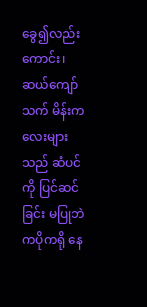ခွေ၍လည်းကောင်း၊ ဆယ်ကျော်သက် မိန်းကလေးများသည် ဆံပင်ကို ပြင်ဆင်ခြင်း မပြုဘဲ ကပိုကရို နေ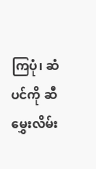ကြပုံ၊ ဆံပင်ကို ဆီမွှေးလိမ်း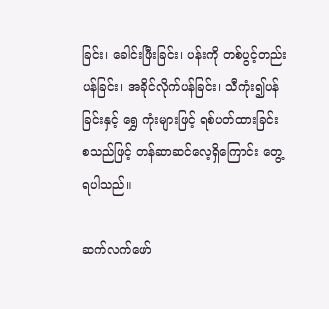ခြင်း၊ ခေါင်းဖြီးခြင်း၊ ပန်းကို တစ်ပွင့်တည်းပန်ခြင်း၊ အခိုင်လိုက်ပန်ခြင်း၊ သီကုံး၍ပန်ခြင်းနှင့် ရွှေ ကုံးများဖြင့် ရစ်ပတ်ထားခြင်း စသည်ဖြင့် တန်ဆာဆင်လေ့ရှိကြောင်း တွေ့ရပါသည်။

ဆက်လက်ဖော်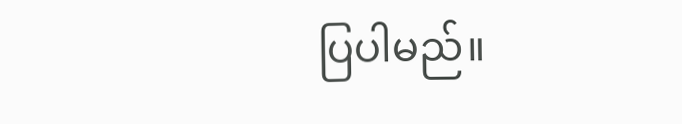ပြပါမည်။